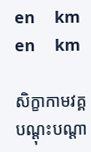en     km
en     km

សិក្ខាកាមវគ្គបណ្ដុះបណ្ដា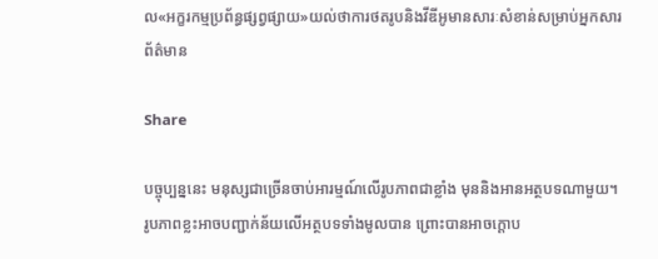ល«អក្ខរកម្មប្រព័ន្ធផ្សព្វផ្សាយ»យល់ថាការថតរូបនិងវីឌីអូមានសារៈសំខាន់សម្រាប់អ្នកសារព័ត៌មាន

Share

បច្ចុប្បន្ននេះ មនុស្សជាច្រើនចាប់អារម្មណ៍លើរូបភាពជាខ្លាំង មុននិងអានអត្ថបទណាមួយ។ រូបភាពខ្លះអាចបញ្ជាក់ន័យលើអត្ថបទទាំងមូលបាន ព្រោះបានអាចក្ដោប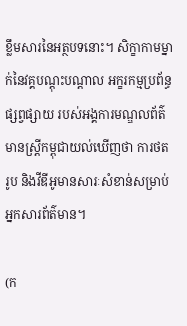ខ្លឹមសារនៃអត្ថបទនោះ។ សិក្ខាកាមម្នាក់នៃវគ្គបណ្ដុះបណ្ដាល អក្ខរកម្មប្រព័ន្ធផ្សព្វផ្សាយ របស់អង្គការមណ្ឌលព័ត៌មានស្ដ្រីកម្ពុជាយល់ឃើញថា ការថតរូប និងវីឌីអូមានសារៈសំខាន់សម្រាប់អ្នកសារព័ត៌មាន។

(ក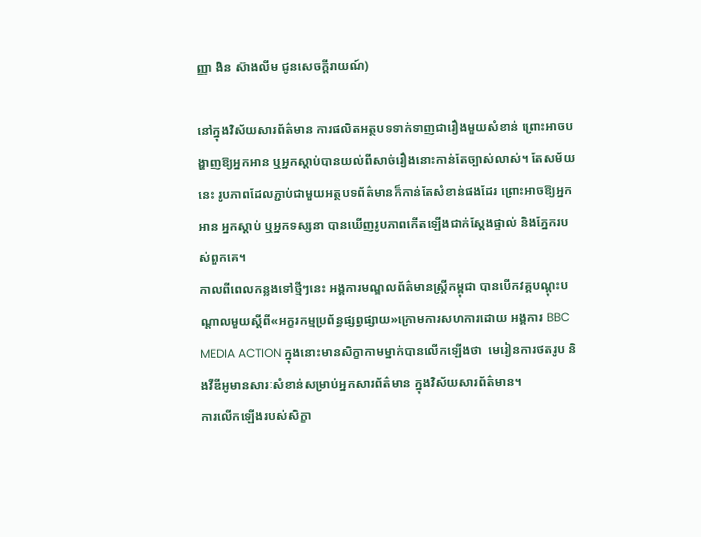ញ្ញា ងិន ស៊ាងលីម ជូនសេចក្ដីរាយណ៍)

នៅក្នុងវិស័យសារព័ត៌មាន ការផលិតអត្ថបទទាក់ទាញជារឿងមួយសំខាន់ ព្រោះអាចបង្ហាញឱ្យអ្នកអាន ឬអ្នកស្ដាប់បានយល់ពីសាច់រឿងនោះកាន់តែច្បាស់លាស់។ តែសម័យនេះ រូបភាពដែលភ្ជាប់ជាមួយអត្ថបទព័ត៌មានក៏កាន់តែសំខាន់ផងដែរ ព្រោះអាចឱ្យអ្នកអាន អ្នកស្ដាប់ ឬអ្នកទស្សនា បានឃើញរូបភាពកើតឡើងជាក់ស្ដែងផ្ទាល់ និងភ្នែករបស់ពួកគេ។
កាលពីពេលកន្លងទៅថ្មីៗនេះ អង្គការមណ្ឌលព័ត៌មានស្ត្រីកម្ពុជា បានបើកវគ្គបណ្តុះបណ្តាលមួយស្តីពី«អក្ខរកម្មប្រព័ន្ធផ្សព្វផ្សាយ»ក្រោមការសហការដោយ អង្គការ BBC MEDIA ACTION ក្នុងនោះមានសិក្ខាកាមម្នាក់បានលើកឡើងថា  មេរៀនការថតរូប និងវីឌីអូមានសារៈសំខាន់សម្រាប់អ្នកសារព័ត៌មាន ក្នុងវិស័យសារព័ត៌មាន។
ការលើកឡើងរបស់សិក្ខា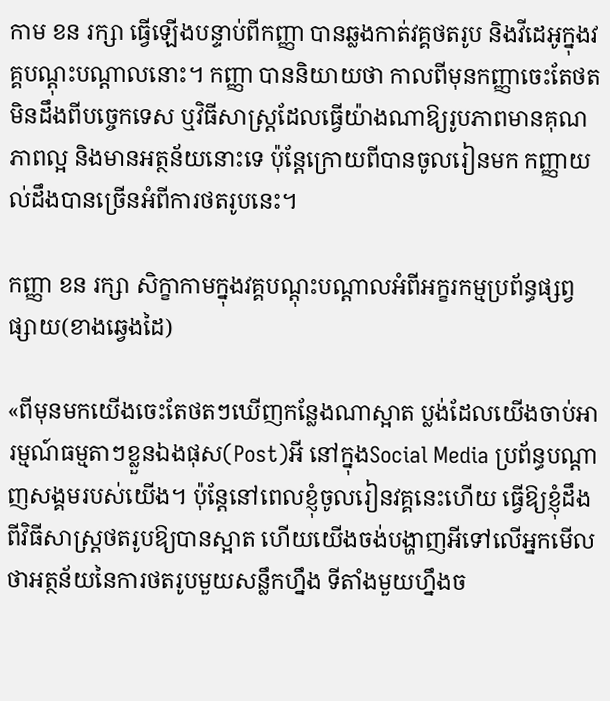កាម ខន រក្សា ធ្វើឡើងបន្ទាប់ពីកញ្ញា បានឆ្លងកាត់វគ្គថតរូប និងវីដេអូក្នុងវគ្គបណ្ដុះបណ្ដាលនោះ។ កញ្ញា បាននិយាយថា កាលពីមុនកញ្ញាចេះតែថតមិនដឹងពីបច្ចេកទេស ឬវិធីសាស្ត្រដែលធ្វើយ៉ាងណាឱ្យរូបភាពមានគុណភាពល្អ និងមានអត្ថន័យនោះទេ ប៉ុន្តែក្រោយពីបានចូលរៀនមក កញ្ញាយល់ដឹងបានច្រើនអំពីការថតរូបនេះ។

កញ្ញា ខន រក្សា សិក្ខាកាមក្នុងវគ្គបណ្តុះបណ្តាលអំពីអក្ខរកម្មប្រព័ន្ធផ្សព្វផ្សាយ(ខាងឆ្វេងដៃ)

«ពីមុនមកយើងចេះតែថតៗឃើញកន្លែងណាស្អាត ប្លង់ដែលយើងចាប់អារម្មណ៍ធម្មតាៗខ្លួនឯងផុស(Post)អី នៅក្នុងSocial Media ប្រព័ន្ធបណ្តាញសង្គមរបស់យើង។ ប៉ុន្តែនៅពេលខ្ញុំចូលរៀនវគ្គនេះហើយ ធ្វើឱ្យខ្ញុំដឹងពីវិធីសាស្រ្តថតរូបឱ្យបានស្អាត ហើយយើងចង់បង្ហាញអីទៅលើអ្នកមើលថាអត្ថន័យនៃការថតរូបមួយសន្លឹកហ្នឹង ទីតាំងមួយហ្នឹងច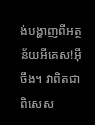ង់បង្ហាញពីអត្ថន័យអីគេស!អ៊ីចឹង។ វាពិតជាពិសេស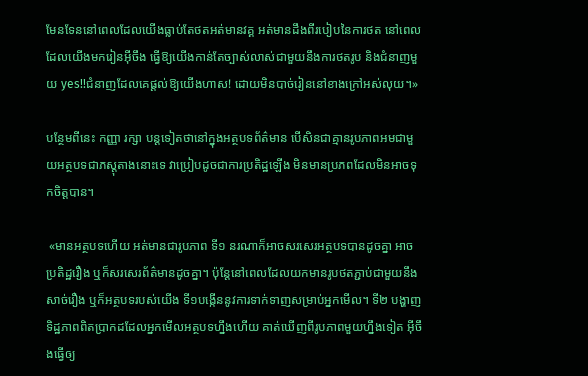មែនទែននៅពេលដែលយើងធ្លាប់តែថតអត់មានវគ្គ អត់មានដឹងពីរបៀបនៃការថត នៅពេលដែលយើងមករៀនអ៊ីចឹង ធ្វើឱ្យយើងកាន់តែច្បាស់លាស់ជាមួយនឹងការថតរូប និងជំនាញមួយ yes!!ជំនាញដែលគេផ្តល់ឱ្យយើងហាស! ដោយមិនបាច់រៀននៅខាងក្រៅអស់លុយ។»

បន្ថែមពីនេះ កញ្ញា រក្សា បន្ដទៀតថានៅក្នុងអត្ថបទព័ត៌មាន បើសិនជាគ្មានរូបភាពអមជាមួយអត្ថបទជាភស្តុតាងនោះទេ វាប្រៀបដូចជាការប្រតិដ្ឋឡើង មិនមានប្រភពដែលមិនអាចទុកចិត្តបាន។

 «មានអត្ថបទហើយ អត់មានជារូបភាព ទី១ នរណាក៏អាចសរសេរអត្ថបទបានដូចគ្នា អាចប្រតិដ្ឋរឿង ឬក៏សរសេរព័ត៌មានដូចគ្នា។ ប៉ុន្តែនៅពេលដែលយកមានរូបថតភ្ជាប់ជាមួយនឹងសាច់រឿង ឬក៏អត្ថបទរបស់យើង ទី១បង្កើននូវការទាក់ទាញសម្រាប់អ្នកមើល។ ទី២ បង្ហាញទិដ្ឋភាពពិតប្រាកដដែលអ្នកមើលអត្ថបទហ្នឹងហើយ គាត់ឃើញពីរូបភាពមួយហ្នឹងទៀត អ៊ីចឹងធ្វើឲ្យ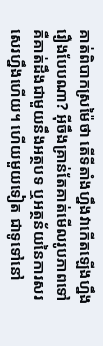គាត់ពិបាកស្រម៉ៃថា តើទីតាំងហ្នឹងវាកើតឡើងហ្នឹងរឿងបែបណា? អ៊ីចឹងគ្រាន់តែគាត់មើលរូបភាពទៅគឺគាត់ដឹងជាមួយនឹងអត្ថបទ ឬអត្ថន័យនៃការសរសេរហ្នឹងហើយ។ ហើយមួយទៀត ជាទូទៅនៅ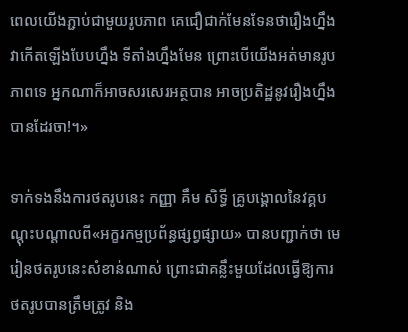ពេលយើងភ្ជាប់ជាមួយរូបភាព គេជឿជាក់មែនទែនថារឿងហ្នឹងវាកើតឡើងបែបហ្នឹង ទីតាំងហ្នឹងមែន ព្រោះបើយើងអត់មានរូបភាពទេ អ្នកណាក៏អាចសរសេរអត្ថបាន អាចប្រតិដ្ឋនូវរឿងហ្នឹងបានដែរចា!។»

ទាក់ទងនឹងការថតរូបនេះ កញ្ញា គឹម សិទ្ធី គ្រូបង្គោលនៃវគ្គបណ្ដុះបណ្ដាលពី«អក្ខរកម្មប្រព័ន្ធផ្សព្វផ្សាយ» បានបញ្ជាក់ថា មេរៀនថតរូបនេះសំខាន់ណាស់ ព្រោះជាគន្លឹះមួយដែលធ្វើឱ្យការថតរូបបានត្រឹមត្រូវ និង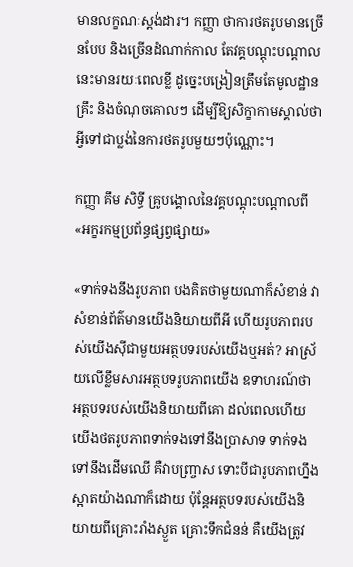មានលក្ខណៈស្តង់ដារ។ កញ្ញា ថាការថតរូបមានច្រើនបែប និងច្រើនដំណាក់កាល តែវគ្គបណ្តុះបណ្តាលនេះមានរយៈពេលខ្លី ដូច្នេះបង្រៀនត្រឹមតែមូលដ្ឋានគ្រឹះ និងចំណុចគោលៗ ដើម្បីឱ្យសិក្ខាកាមស្គាល់ថា អ្វីទៅជាប្លង់នៃការថតរូបមួយៗប៉ុណ្ណោះ។

កញ្ញា គឹម សិទ្ធី គ្រូបង្គោលនៃវគ្គបណ្ដុះបណ្ដាលពី«អក្ខរកម្មប្រព័ន្ធផ្សព្វផ្សាយ»

«ទាក់ទងនឹងរូបភាព បងគិតថាមួយណាក៏សំខាន់ វាសំខាន់ព័ត៌មានយើងនិយាយពីអី ហើយរូបភាពរបស់យើងស៊ីជាមួយអត្ថបទរបស់យើងឬអត់? អាស្រ័យលើខ្លឹមសារអត្ថបទរូបភាពយើង ឧទាហរណ៍ថា អត្ថបទរបស់យើងនិយាយពីគោ ដល់ពេលហើយយើងថតរូបភាពទាក់ទងទៅនឹងប្រាសាទ ទាក់ទងទៅនឹងដើមឈើ គឺវាបញ្ច្រាស ទោះបីជារូបភាពហ្នឹងស្អាតយ៉ាងណាក៏ដោយ ប៉ុន្តែអត្ថបទរបស់យើងនិយាយពីគ្រោះរាំងស្ងួត គ្រោះទឹកជំនន់ គឺយើងត្រូវ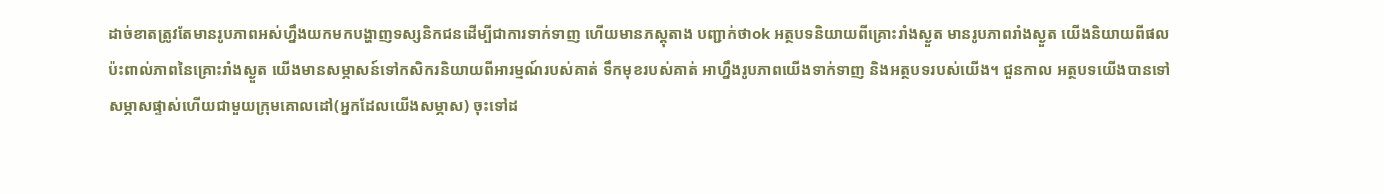ដាច់ខាតត្រូវតែមានរូបភាពអស់ហ្នឹងយកមកបង្ហាញទស្សនិកជនដើម្បីជាការទាក់ទាញ ហើយមានភស្តុតាង បញ្ជាក់ថាok អត្ថបទនិយាយពីគ្រោះរាំងស្ងួត មានរូបភាពរាំងស្ងួត យើងនិយាយពីផលប៉ះពាល់ភាពនៃគ្រោះរាំងស្ងួត យើងមានសម្ភាសន៍ទៅកសិករនិយាយពីអារម្មណ៍របស់គាត់ ទឹកមុខរបស់គាត់ អាហ្នឹងរូបភាពយើងទាក់ទាញ និងអត្ថបទរបស់យើង។ ជួនកាល អត្ថបទយើងបានទៅសម្ភាសផ្ទាស់ហើយជាមួយក្រុមគោលដៅ(អ្នកដែលយើងសម្ភាស) ចុះទៅដ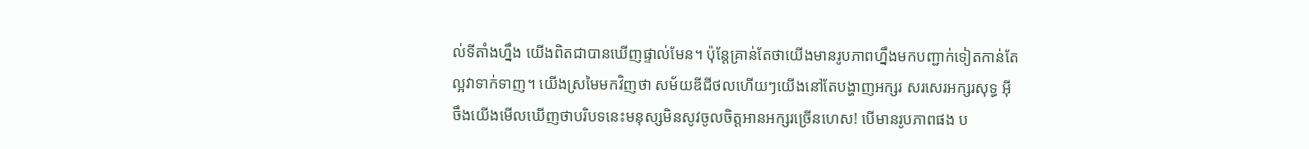ល់ទីតាំងហ្នឹង យើងពិតជាបានឃើញផ្ទាល់មែន។ ប៉ុន្តែគ្រាន់តែថាយើងមានរូបភាពហ្នឹងមកបញ្ជាក់ទៀតកាន់តែល្អវាទាក់ទាញ។ យើងស្រមៃមកវិញថា សម័យឌីជីថលហើយៗយើងនៅតែបង្ហាញអក្សរ សរសេរអក្សរសុទ្ធ អ៊ីចឹងយើងមើលឃើញថាបរិបទនេះមនុស្សមិនសូវចូលចិត្តអានអក្សរច្រើនហេស! បើមានរូបភាពផង ប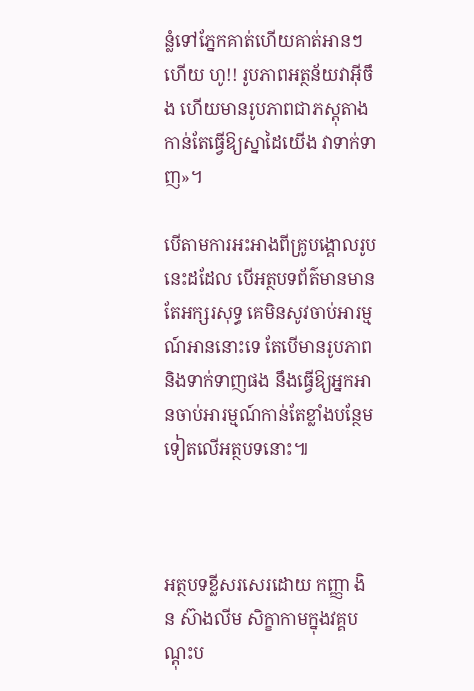ន្លំទៅភ្នែកគាត់ហើយគាត់អានៗហើយ ហូ!! រូបភាពអត្ថន័យវាអ៊ីចឹង ហើយមានរូបភាពជាភស្តុតាងកាន់តែធ្វើឱ្យស្នាដៃយើង វាទាក់ទាញ»។

បើតាមការអះអាងពីគ្រូបង្គោលរូបនេះដដែល បើអត្ថបទព័ត៌មានមានតែអក្សរសុទ្ធ គេមិនសូវចាប់អារម្មណ៍អាននោះទេ តែបើមានរូបភាព និងទាក់ទាញផង នឹងធ្វើឱ្យអ្នកអានចាប់អារម្មណ៍កាន់តែខ្លាំងបន្ថែមទៀតលើអត្ថបទនោះ៕



អត្ថបទខ្លីសរសេរដោយ កញ្ញា ងិន ស៊ាងលីម សិក្ខាកាមក្នុងវគ្គបណ្តុះប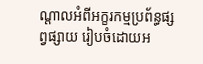ណ្តាលអំពីអក្ខរកម្មប្រព័ន្ធផ្សព្វផ្សាយ រៀបចំដោយអ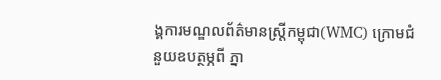ង្គការមណ្ឌលព័ត៌មានស្រ្តីកម្ពុជា(WMC) ក្រោមជំនួយឧបត្ថម្ភពី ភ្នា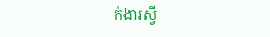ក់ងារស្វី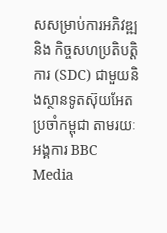សសម្រាប់ការអភិវឌ្ឍ និង កិច្ចសហប្រតិបត្តិការ (SDC) ជាមួយនិងស្ថានទូតស៊ុយអែតប្រចាំកម្ពុជា តាមរយៈអង្គការ BBC Media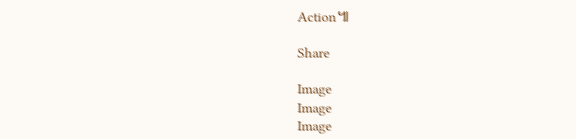Action៕

Share

Image
Image
Image